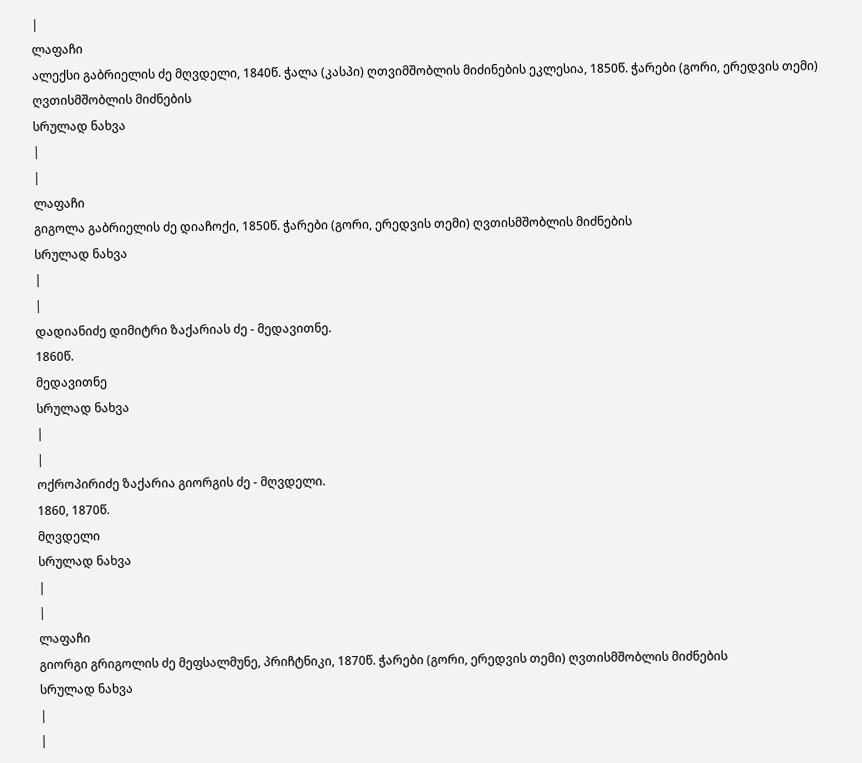|
ლაფაჩი
ალექსი გაბრიელის ძე მღვდელი, 1840წ. ჭალა (კასპი) ღთვიმშობლის მიძინების ეკლესია, 1850წ. ჭარები (გორი, ერედვის თემი) ღვთისმშობლის მიძნების
სრულად ნახვა
|
|
ლაფაჩი
გიგოლა გაბრიელის ძე დიაჩოქი, 1850წ. ჭარები (გორი, ერედვის თემი) ღვთისმშობლის მიძნების
სრულად ნახვა
|
|
დადიანიძე დიმიტრი ზაქარიას ძე - მედავითნე.
1860წ.
მედავითნე
სრულად ნახვა
|
|
ოქროპირიძე ზაქარია გიორგის ძე - მღვდელი.
1860, 1870წ.
მღვდელი
სრულად ნახვა
|
|
ლაფაჩი
გიორგი გრიგოლის ძე მეფსალმუნე, პრიჩტნიკი, 1870წ. ჭარები (გორი, ერედვის თემი) ღვთისმშობლის მიძნების
სრულად ნახვა
|
|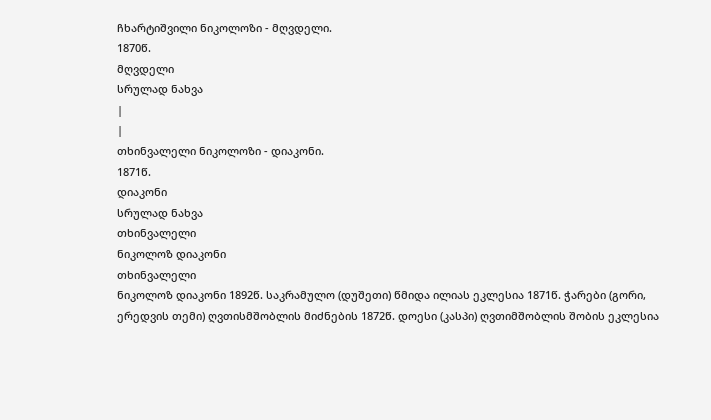ჩხარტიშვილი ნიკოლოზი - მღვდელი.
1870წ.
მღვდელი
სრულად ნახვა
|
|
თხინვალელი ნიკოლოზი - დიაკონი.
1871წ.
დიაკონი
სრულად ნახვა
თხინვალელი
ნიკოლოზ დიაკონი
თხინვალელი
ნიკოლოზ დიაკონი 1892წ. საკრამულო (დუშეთი) წმიდა ილიას ეკლესია 1871წ. ჭარები (გორი, ერედვის თემი) ღვთისმშობლის მიძნების 1872წ. დოესი (კასპი) ღვთიმშობლის შობის ეკლესია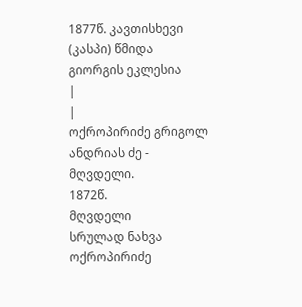1877წ. კავთისხევი (კასპი) წმიდა გიორგის ეკლესია
|
|
ოქროპირიძე გრიგოლ ანდრიას ძე - მღვდელი.
1872წ.
მღვდელი
სრულად ნახვა
ოქროპირიძე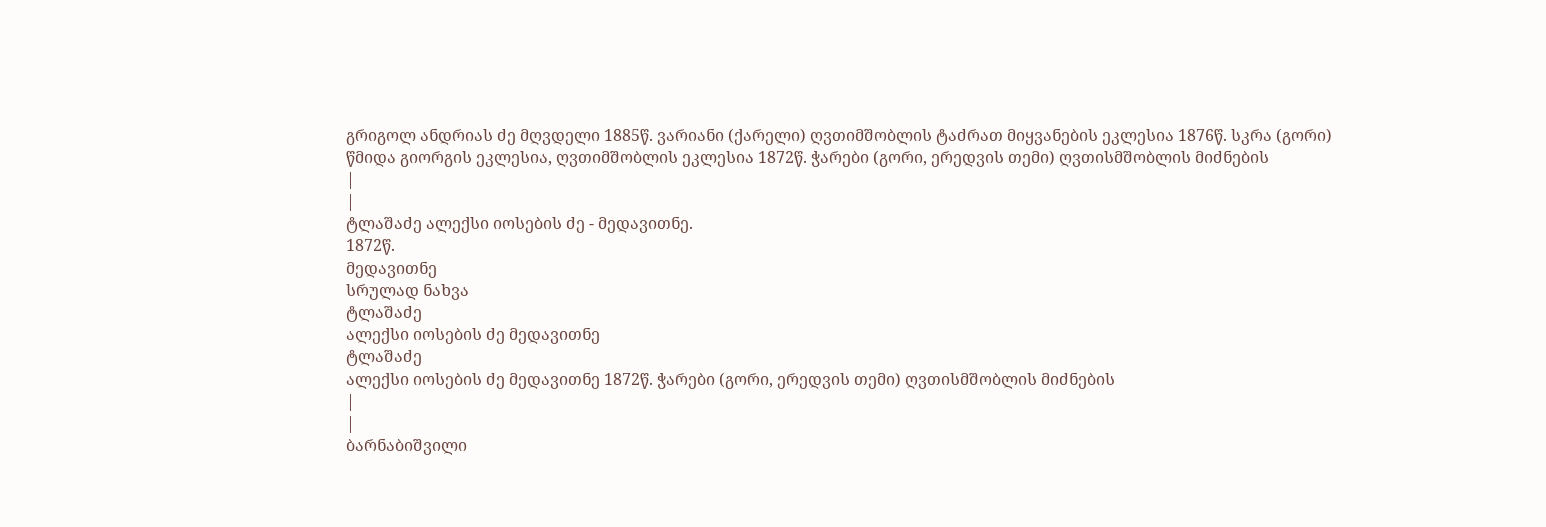გრიგოლ ანდრიას ძე მღვდელი 1885წ. ვარიანი (ქარელი) ღვთიმშობლის ტაძრათ მიყვანების ეკლესია 1876წ. სკრა (გორი) წმიდა გიორგის ეკლესია, ღვთიმშობლის ეკლესია 1872წ. ჭარები (გორი, ერედვის თემი) ღვთისმშობლის მიძნების
|
|
ტლაშაძე ალექსი იოსების ძე - მედავითნე.
1872წ.
მედავითნე
სრულად ნახვა
ტლაშაძე
ალექსი იოსების ძე მედავითნე
ტლაშაძე
ალექსი იოსების ძე მედავითნე 1872წ. ჭარები (გორი, ერედვის თემი) ღვთისმშობლის მიძნების
|
|
ბარნაბიშვილი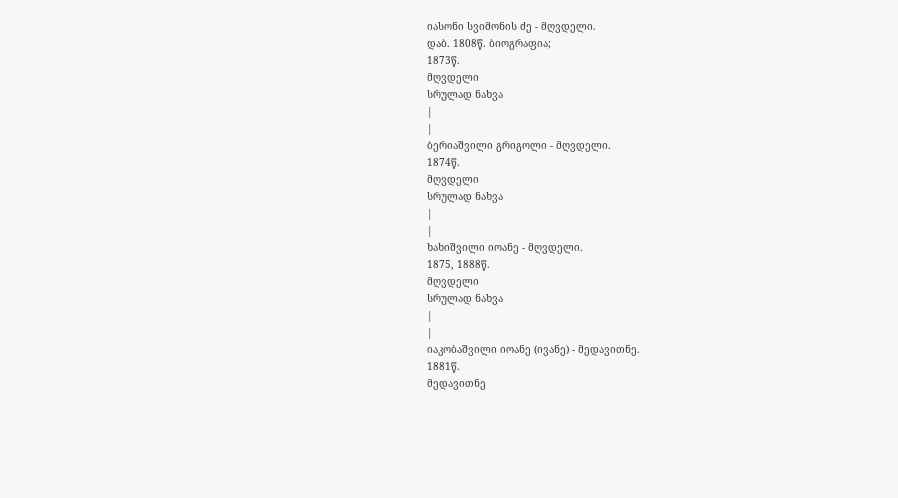იასონი სვიმონის ძე - მღვდელი.
დაბ. 1808წ. ბიოგრაფია;
1873წ.
მღვდელი
სრულად ნახვა
|
|
ბერიაშვილი გრიგოლი - მღვდელი.
1874წ.
მღვდელი
სრულად ნახვა
|
|
ხახიშვილი იოანე - მღვდელი.
1875, 1888წ.
მღვდელი
სრულად ნახვა
|
|
იაკობაშვილი იოანე (ივანე) - მედავითნე.
1881წ.
მედავითნე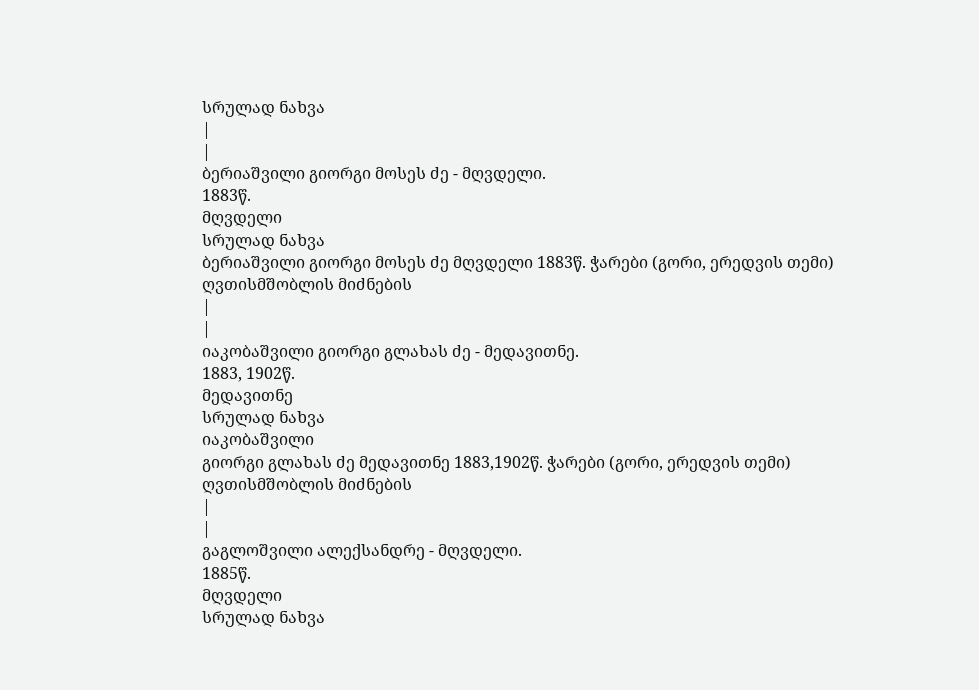სრულად ნახვა
|
|
ბერიაშვილი გიორგი მოსეს ძე - მღვდელი.
1883წ.
მღვდელი
სრულად ნახვა
ბერიაშვილი გიორგი მოსეს ძე მღვდელი 1883წ. ჭარები (გორი, ერედვის თემი) ღვთისმშობლის მიძნების
|
|
იაკობაშვილი გიორგი გლახას ძე - მედავითნე.
1883, 1902წ.
მედავითნე
სრულად ნახვა
იაკობაშვილი
გიორგი გლახას ძე მედავითნე 1883,1902წ. ჭარები (გორი, ერედვის თემი) ღვთისმშობლის მიძნების
|
|
გაგლოშვილი ალექსანდრე - მღვდელი.
1885წ.
მღვდელი
სრულად ნახვა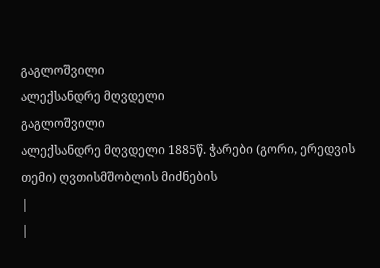გაგლოშვილი
ალექსანდრე მღვდელი
გაგლოშვილი
ალექსანდრე მღვდელი 1885წ. ჭარები (გორი, ერედვის თემი) ღვთისმშობლის მიძნების
|
|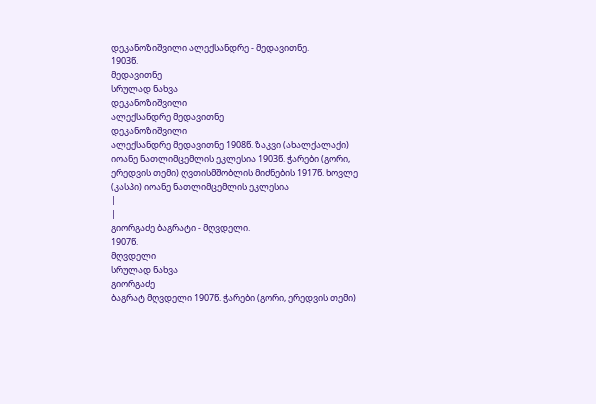დეკანოზიშვილი ალექსანდრე - მედავითნე.
1903წ.
მედავითნე
სრულად ნახვა
დეკანოზიშვილი
ალექსანდრე მედავითნე
დეკანოზიშვილი
ალექსანდრე მედავითნე 1908წ. ზაკვი (ახალქალაქი) იოანე ნათლიმცემლის ეკლესია 1903წ. ჭარები (გორი, ერედვის თემი) ღვთისმშობლის მიძნების 1917წ. ხოვლე (კასპი) იოანე ნათლიმცემლის ეკლესია
|
|
გიორგაძე ბაგრატი - მღვდელი.
1907წ.
მღვდელი
სრულად ნახვა
გიორგაძე
ბაგრატ მღვდელი 1907წ. ჭარები (გორი, ერედვის თემი)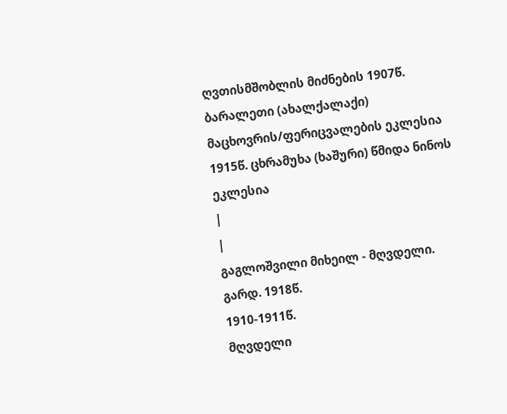ღვთისმშობლის მიძნების 1907წ. ბარალეთი (ახალქალაქი) მაცხოვრის/ფერიცვალების ეკლესია 1915წ. ცხრამუხა (ხაშური) წმიდა ნინოს ეკლესია
|
|
გაგლოშვილი მიხეილ - მღვდელი.
გარდ. 1918წ.
1910-1911წ.
მღვდელი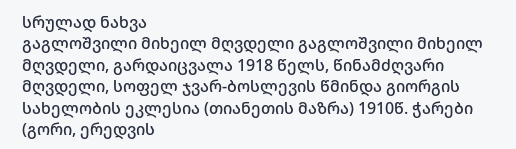სრულად ნახვა
გაგლოშვილი მიხეილ მღვდელი გაგლოშვილი მიხეილ მღვდელი, გარდაიცვალა 1918 წელს, წინამძღვარი მღვდელი, სოფელ ჯვარ-ბოსლევის წმინდა გიორგის სახელობის ეკლესია (თიანეთის მაზრა) 1910წ. ჭარები (გორი, ერედვის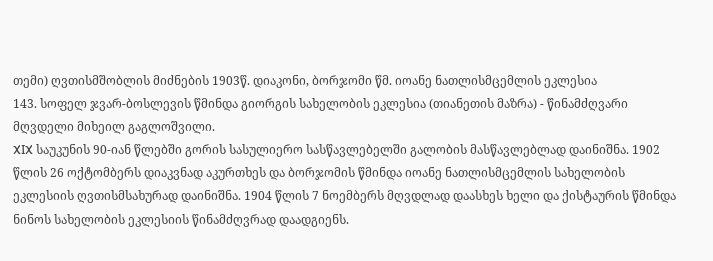თემი) ღვთისმშობლის მიძნების 1903წ. დიაკონი, ბორჯომი წმ. იოანე ნათლისმცემლის ეკლესია
143. სოფელ ჯვარ-ბოსლევის წმინდა გიორგის სახელობის ეკლესია (თიანეთის მაზრა) - წინამძღვარი მღვდელი მიხეილ გაგლოშვილი.
XIX საუკუნის 90-იან წლებში გორის სასულიერო სასწავლებელში გალობის მასწავლებლად დაინიშნა. 1902 წლის 26 ოქტომბერს დიაკვნად აკურთხეს და ბორჯომის წმინდა იოანე ნათლისმცემლის სახელობის ეკლესიის ღვთისმსახურად დაინიშნა. 1904 წლის 7 ნოემბერს მღვდლად დაასხეს ხელი და ქისტაურის წმინდა ნინოს სახელობის ეკლესიის წინამძღვრად დაადგიენს.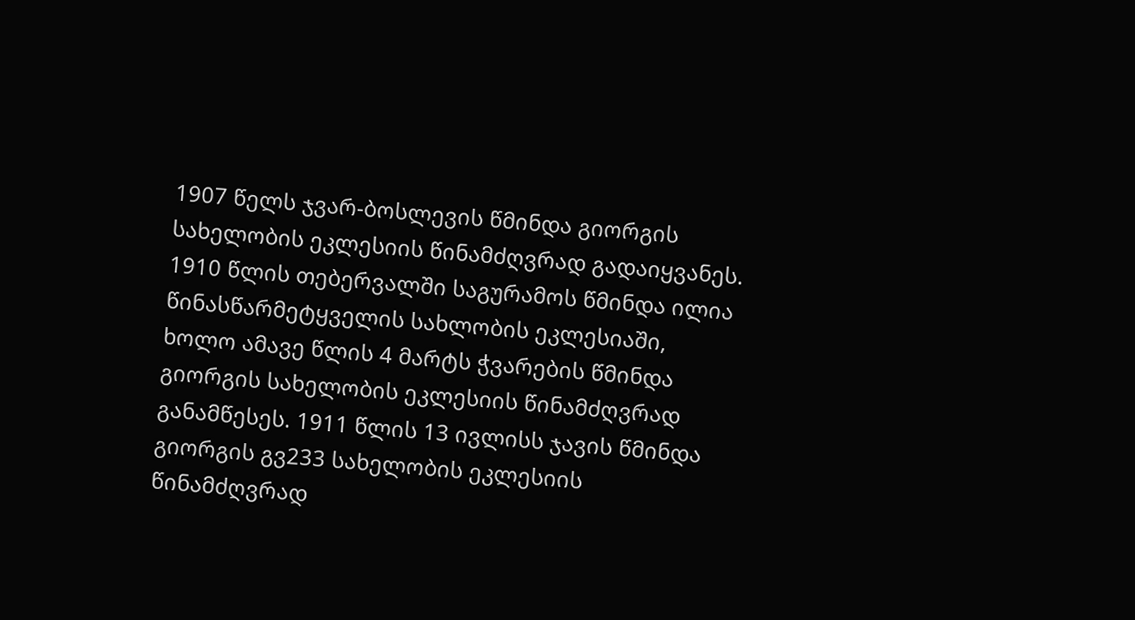1907 წელს ჯვარ-ბოსლევის წმინდა გიორგის სახელობის ეკლესიის წინამძღვრად გადაიყვანეს. 1910 წლის თებერვალში საგურამოს წმინდა ილია წინასწარმეტყველის სახლობის ეკლესიაში, ხოლო ამავე წლის 4 მარტს ჭვარების წმინდა გიორგის სახელობის ეკლესიის წინამძღვრად განამწესეს. 1911 წლის 13 ივლისს ჯავის წმინდა გიორგის გვ233 სახელობის ეკლესიის წინამძღვრად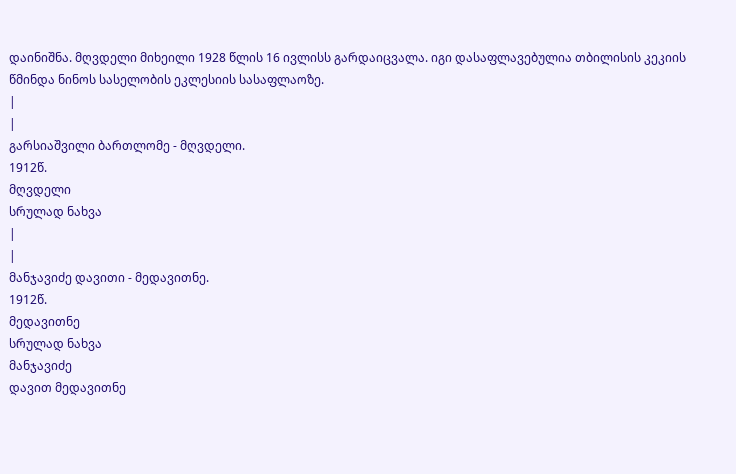დაინიშნა. მღვდელი მიხეილი 1928 წლის 16 ივლისს გარდაიცვალა. იგი დასაფლავებულია თბილისის კეკიის წმინდა ნინოს სასელობის ეკლესიის სასაფლაოზე.
|
|
გარსიაშვილი ბართლომე - მღვდელი.
1912წ.
მღვდელი
სრულად ნახვა
|
|
მანჯავიძე დავითი - მედავითნე.
1912წ.
მედავითნე
სრულად ნახვა
მანჯავიძე
დავით მედავითნე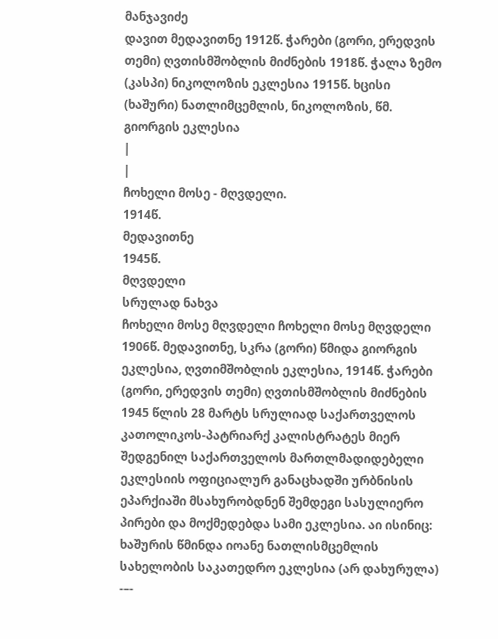მანჯავიძე
დავით მედავითნე 1912წ. ჭარები (გორი, ერედვის თემი) ღვთისმშობლის მიძნების 1918წ. ჭალა ზემო (კასპი) ნიკოლოზის ეკლესია 1915წ. ხცისი (ხაშური) ნათლიმცემლის, ნიკოლოზის, წმ. გიორგის ეკლესია
|
|
ჩოხელი მოსე - მღვდელი.
1914წ.
მედავითნე
1945წ.
მღვდელი
სრულად ნახვა
ჩოხელი მოსე მღვდელი ჩოხელი მოსე მღვდელი 1906წ. მედავითნე, სკრა (გორი) წმიდა გიორგის ეკლესია, ღვთიმშობლის ეკლესია, 1914წ. ჭარები (გორი, ერედვის თემი) ღვთისმშობლის მიძნების 1945 წლის 28 მარტს სრულიად საქართველოს კათოლიკოს-პატრიარქ კალისტრატეს მიერ შედგენილ საქართველოს მართლმადიდებელი ეკლესიის ოფიციალურ განაცხადში ურბნისის ეპარქიაში მსახურობდნენ შემდეგი სასულიერო პირები და მოქმედებდა სამი ეკლესია. აი ისინიც: ხაშურის წმინდა იოანე ნათლისმცემლის სახელობის საკათედრო ეკლესია (არ დახურულა) -–-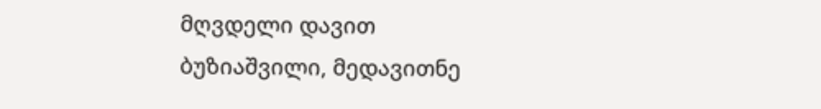მღვდელი დავით ბუზიაშვილი, მედავითნე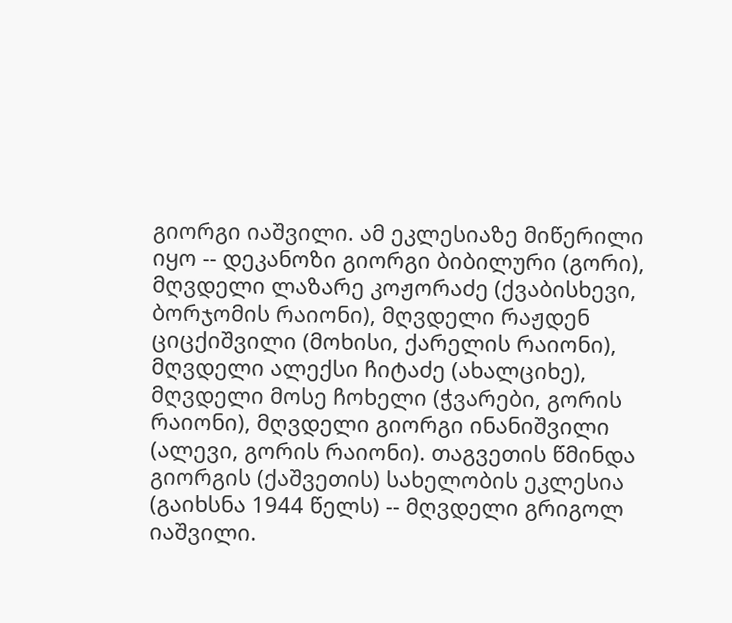გიორგი იაშვილი. ამ ეკლესიაზე მიწერილი იყო -- დეკანოზი გიორგი ბიბილური (გორი), მღვდელი ლაზარე კოჟორაძე (ქვაბისხევი, ბორჯომის რაიონი), მღვდელი რაჟდენ ციცქიშვილი (მოხისი, ქარელის რაიონი), მღვდელი ალექსი ჩიტაძე (ახალციხე), მღვდელი მოსე ჩოხელი (ჭვარები, გორის რაიონი), მღვდელი გიორგი ინანიშვილი (ალევი, გორის რაიონი). თაგვეთის წმინდა გიორგის (ქაშვეთის) სახელობის ეკლესია (გაიხსნა 1944 წელს) -- მღვდელი გრიგოლ იაშვილი.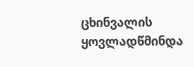ცხინვალის ყოვლადწმინდა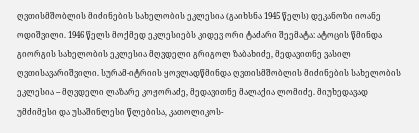ღვთისმშობლის მიძინების სახელობის ეკლესია (გაიხსნა 1945 წელს) დეკანოზი იოანე ოდიშვილი. 1946 წელს მოქმედ ეკლესიებს კიდევ ორი ტაძარი შეემატა: ატოცის წმინდა გიორგის სახელობის ეკლესია მღვდელი გრიგოლ ზაბახიძე, მედავითნე ვასილ ღვთისავარიშვილი. სურამ-იტრიის ყოვლადწმინდა ღვთისმშობლის მიძინების სახელობის ეკლესია -- მღვდელი ლაზარე კოჟორაძე, მედავითნე მალაქია ლომიძე. მიუხედავად უმძიმესი და უსაშინლესი წლებისა, კათოლიკოს-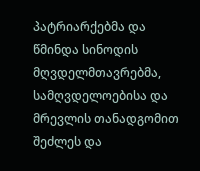პატრიარქებმა და წმინდა სინოდის მღვდელმთავრებმა, სამღვდელოებისა და მრევლის თანადგომით შეძლეს და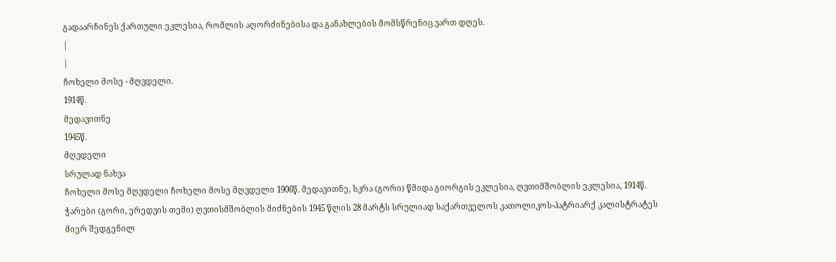გადაარჩინეს ქართული ეკლესია, რომლის აღორძინებისა და განახლების მომსწრენიც ვართ დღეს.
|
|
ჩოხელი მოსე - მღვდელი.
1914წ.
მედავითნე
1945წ.
მღვდელი
სრულად ნახვა
ჩოხელი მოსე მღვდელი ჩოხელი მოსე მღვდელი 1906წ. მედავითნე, სკრა (გორი) წმიდა გიორგის ეკლესია, ღვთიმშობლის ეკლესია, 1914წ. ჭარები (გორი, ერედვის თემი) ღვთისმშობლის მიძნების 1945 წლის 28 მარტს სრულიად საქართველოს კათოლიკოს-პატრიარქ კალისტრატეს მიერ შედგენილ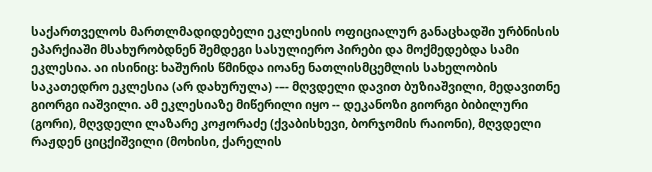საქართველოს მართლმადიდებელი ეკლესიის ოფიციალურ განაცხადში ურბნისის ეპარქიაში მსახურობდნენ შემდეგი სასულიერო პირები და მოქმედებდა სამი ეკლესია. აი ისინიც: ხაშურის წმინდა იოანე ნათლისმცემლის სახელობის საკათედრო ეკლესია (არ დახურულა) -–- მღვდელი დავით ბუზიაშვილი, მედავითნე გიორგი იაშვილი. ამ ეკლესიაზე მიწერილი იყო -- დეკანოზი გიორგი ბიბილური (გორი), მღვდელი ლაზარე კოჟორაძე (ქვაბისხევი, ბორჯომის რაიონი), მღვდელი რაჟდენ ციცქიშვილი (მოხისი, ქარელის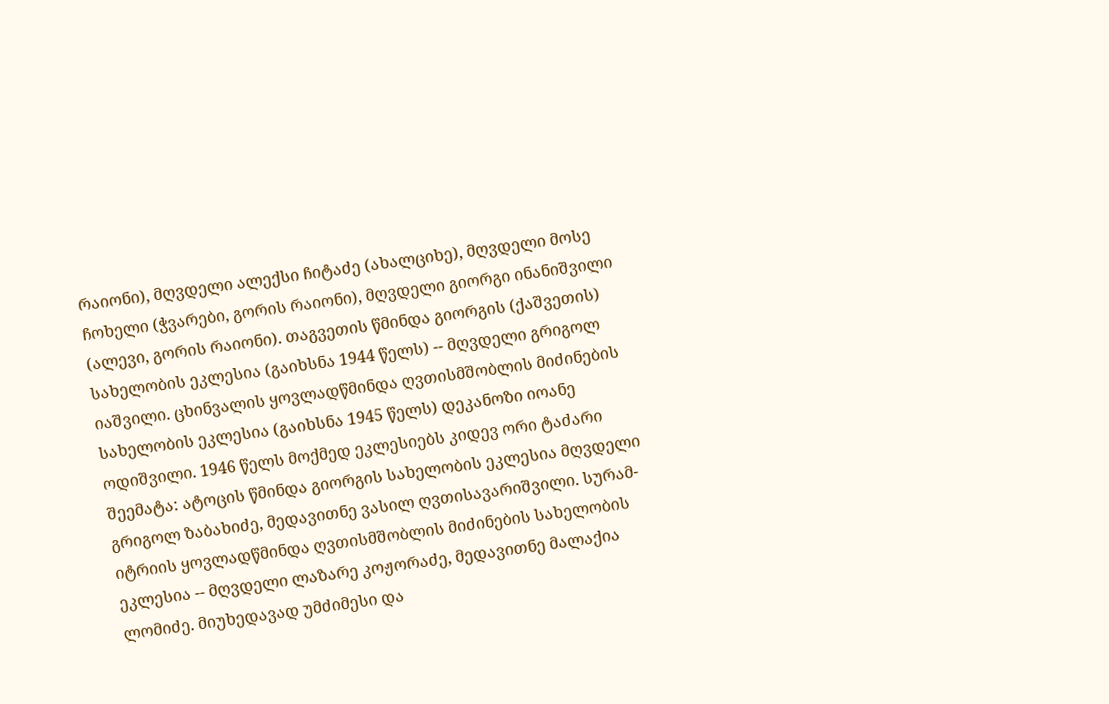რაიონი), მღვდელი ალექსი ჩიტაძე (ახალციხე), მღვდელი მოსე ჩოხელი (ჭვარები, გორის რაიონი), მღვდელი გიორგი ინანიშვილი (ალევი, გორის რაიონი). თაგვეთის წმინდა გიორგის (ქაშვეთის) სახელობის ეკლესია (გაიხსნა 1944 წელს) -- მღვდელი გრიგოლ იაშვილი. ცხინვალის ყოვლადწმინდა ღვთისმშობლის მიძინების სახელობის ეკლესია (გაიხსნა 1945 წელს) დეკანოზი იოანე ოდიშვილი. 1946 წელს მოქმედ ეკლესიებს კიდევ ორი ტაძარი შეემატა: ატოცის წმინდა გიორგის სახელობის ეკლესია მღვდელი გრიგოლ ზაბახიძე, მედავითნე ვასილ ღვთისავარიშვილი. სურამ-იტრიის ყოვლადწმინდა ღვთისმშობლის მიძინების სახელობის ეკლესია -- მღვდელი ლაზარე კოჟორაძე, მედავითნე მალაქია ლომიძე. მიუხედავად უმძიმესი და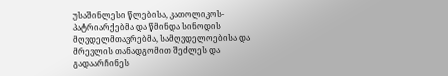უსაშინლესი წლებისა, კათოლიკოს-პატრიარქებმა და წმინდა სინოდის მღვდელმთავრებმა, სამღვდელოებისა და მრევლის თანადგომით შეძლეს და გადაარჩინეს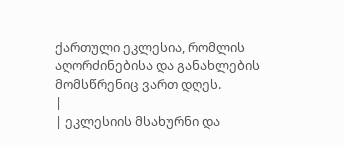ქართული ეკლესია, რომლის აღორძინებისა და განახლების მომსწრენიც ვართ დღეს.
|
| ეკლესიის მსახურნი და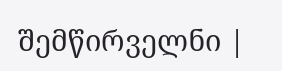შემწირველნი |